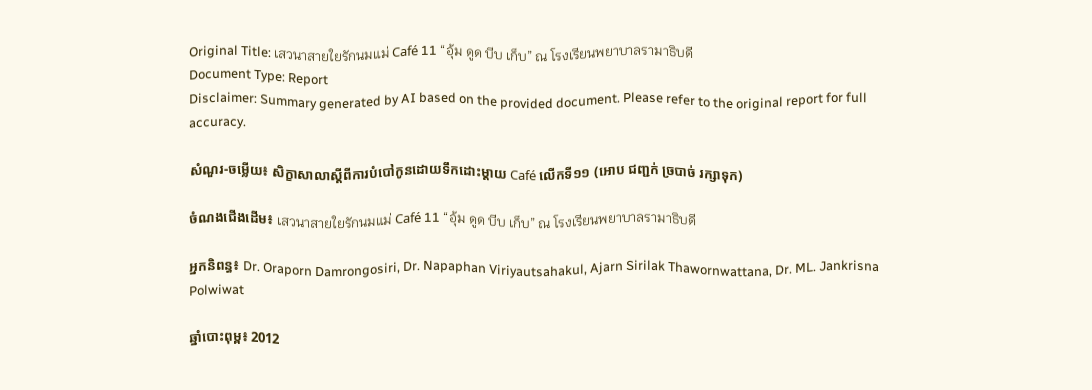Original Title: เสวนาสายใยรักนมแม่ Café 11 “อุ้ม ดูด บีบ เก็บ” ณ โรงเรียนพยาบาลรามาธิบดี
Document Type: Report
Disclaimer: Summary generated by AI based on the provided document. Please refer to the original report for full accuracy.

សំណួរ-ចម្លើយ៖ សិក្ខាសាលាស្តីពីការបំបៅកូនដោយទឹកដោះម្តាយ Café លើកទី១១ (អោប ជញ្ជក់ ច្របាច់ រក្សាទុក)

ចំណងជើងដើម៖ เสวนาสายใยรักนมแม่ Café 11 “อุ้ม ดูด บีบ เก็บ” ณ โรงเรียนพยาบาลรามาธิบดี

អ្នកនិពន្ធ៖ Dr. Oraporn Damrongosiri, Dr. Napaphan Viriyautsahakul, Ajarn Sirilak Thawornwattana, Dr. ML. Jankrisna Polwiwat

ឆ្នាំបោះពុម្ព៖ 2012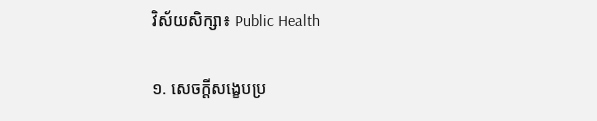វិស័យសិក្សា៖ Public Health

១. សេចក្តីសង្ខេបប្រ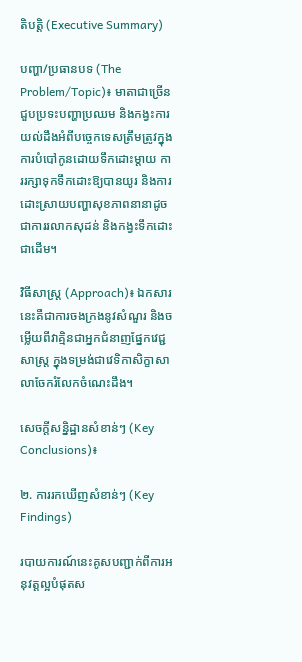តិបត្តិ (Executive Summary)

បញ្ហា/ប្រធានបទ (The Problem/Topic)៖ មាតាជាច្រើនជួបប្រទះបញ្ហាប្រឈម និងកង្វះការយល់ដឹងអំពីបច្ចេកទេសត្រឹមត្រូវក្នុងការបំបៅកូនដោយទឹកដោះម្តាយ ការរក្សាទុកទឹកដោះឱ្យបានយូរ និងការដោះស្រាយបញ្ហាសុខភាពនានាដូចជាការរលាកសុដន់ និងកង្វះទឹកដោះជាដើម។

វិធីសាស្ត្រ (Approach)៖ ឯកសារនេះគឺជាការចងក្រងនូវសំណួរ និងចម្លើយពីវាគ្មិនជាអ្នកជំនាញផ្នែកវេជ្ជសាស្ត្រ ក្នុងទម្រង់ជាវេទិកាសិក្ខាសាលាចែករំលែកចំណេះដឹង។

សេចក្តីសន្និដ្ឋានសំខាន់ៗ (Key Conclusions)៖

២. ការរកឃើញសំខាន់ៗ (Key Findings)

របាយការណ៍នេះគូសបញ្ជាក់ពីការអនុវត្តល្អបំផុតស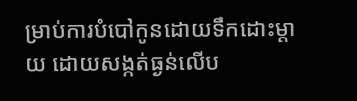ម្រាប់ការបំបៅកូនដោយទឹកដោះម្តាយ ដោយសង្កត់ធ្ងន់លើប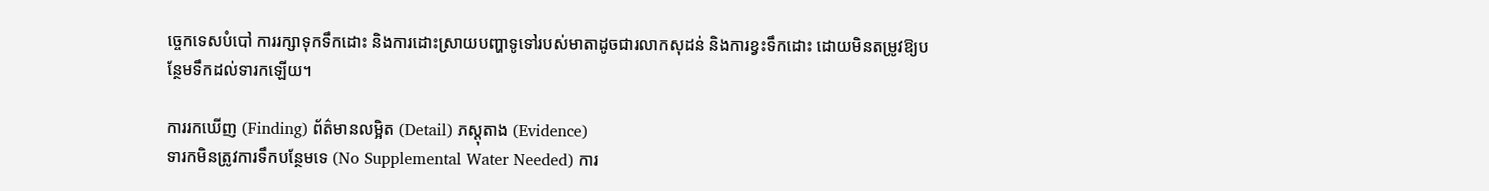ច្ចេកទេសបំបៅ ការរក្សាទុកទឹកដោះ និងការដោះស្រាយបញ្ហាទូទៅរបស់មាតាដូចជារលាកសុដន់ និងការខ្វះទឹកដោះ ដោយមិនតម្រូវឱ្យបន្ថែមទឹកដល់ទារកឡើយ។

ការរកឃើញ (Finding) ព័ត៌មានលម្អិត (Detail) ភស្តុតាង (Evidence)
ទារកមិនត្រូវការទឹកបន្ថែមទេ (No Supplemental Water Needed) ការ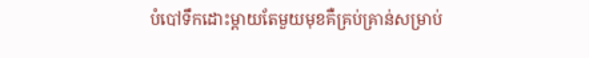បំបៅទឹកដោះម្តាយតែមួយមុខគឺគ្រប់គ្រាន់សម្រាប់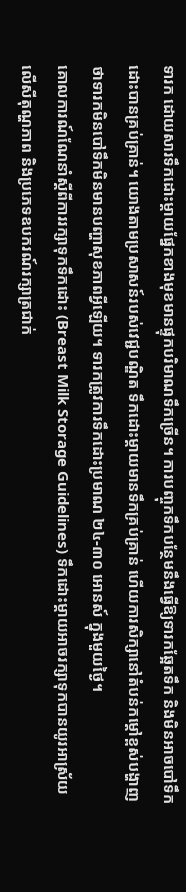ទារក ដោយសារទឹកដោះម្តាយផ្នែកខាងមុខមានផ្ទុកបរិមាណទឹកច្រើន។ ការបញ្ចុកទឹកបន្ថែមនឹងធ្វើឱ្យទារកឆ្អែតទឹក និងមិនអាចបៅទឹកដោះបានគ្រប់គ្រាន់។ យោងតាមប្រសាសន៍របស់វេជ្ជបណ្ឌិត ទឹកដោះម្តាយមានទឹកគ្រប់គ្រាន់ ហើយការសិក្សានៅតំបន់កម្តៅខ្ពស់បង្ហាញថាទារកមិនបៅទឹកមិនមានបញ្ហាសុខភាពអ្វីឡើយ។ ទារកត្រូវការទឹកដោះប្រមាណ ២៤-៣០ អោនស៍ ក្នុងមួយថ្ងៃ។
គោលការណ៍ណែនាំស្តីពីការរក្សាទុកទឹកដោះ (Breast Milk Storage Guidelines) ទឹកដោះម្តាយអាចរក្សាទុកបានយូរអាស្រ័យលើសីតុណ្ហភាព និងប្រភេទឧបករណ៍រក្សាត្រជាក់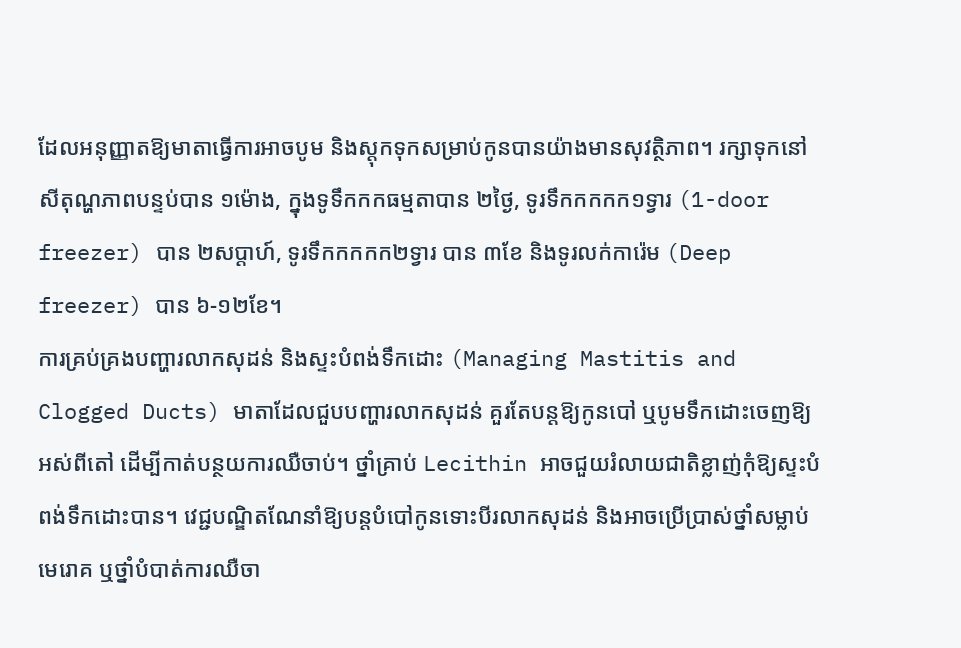ដែលអនុញ្ញាតឱ្យមាតាធ្វើការអាចបូម និងស្តុកទុកសម្រាប់កូនបានយ៉ាងមានសុវត្ថិភាព។ រក្សាទុកនៅសីតុណ្ហភាពបន្ទប់បាន ១ម៉ោង, ក្នុងទូទឹកកកធម្មតាបាន ២ថ្ងៃ, ទូរទឹកកកកក១ទ្វារ (1-door freezer) បាន ២សប្តាហ៍, ទូរទឹកកកកក២ទ្វារ បាន ៣ខែ និងទូរលក់ការ៉េម (Deep freezer) បាន ៦-១២ខែ។
ការគ្រប់គ្រងបញ្ហារលាកសុដន់ និងស្ទះបំពង់ទឹកដោះ (Managing Mastitis and Clogged Ducts) មាតាដែលជួបបញ្ហារលាកសុដន់ គួរតែបន្តឱ្យកូនបៅ ឬបូមទឹកដោះចេញឱ្យអស់ពីតៅ ដើម្បីកាត់បន្ថយការឈឺចាប់។ ថ្នាំគ្រាប់ Lecithin អាចជួយរំលាយជាតិខ្លាញ់កុំឱ្យស្ទះបំពង់ទឹកដោះបាន។ វេជ្ជបណ្ឌិតណែនាំឱ្យបន្តបំបៅកូនទោះបីរលាកសុដន់ និងអាចប្រើប្រាស់ថ្នាំសម្លាប់មេរោគ ឬថ្នាំបំបាត់ការឈឺចា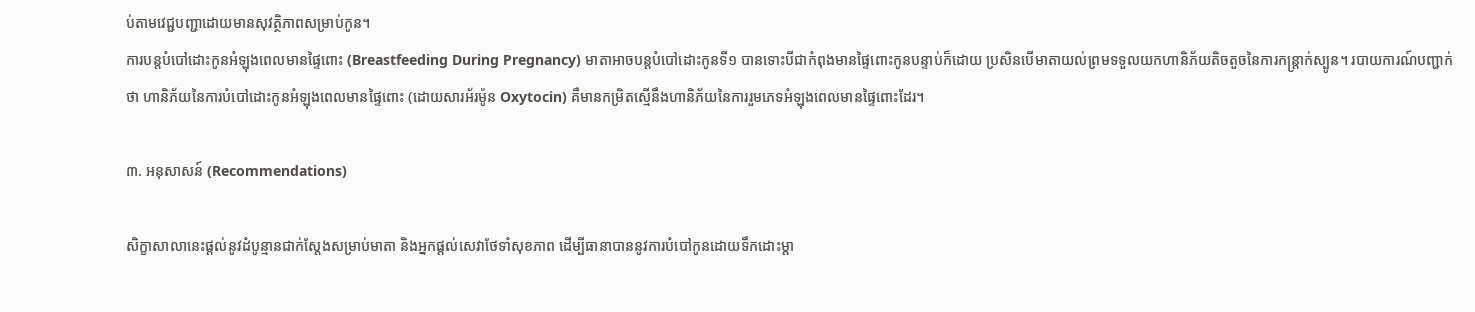ប់តាមវេជ្ជបញ្ជាដោយមានសុវត្ថិភាពសម្រាប់កូន។
ការបន្តបំបៅដោះកូនអំឡុងពេលមានផ្ទៃពោះ (Breastfeeding During Pregnancy) មាតាអាចបន្តបំបៅដោះកូនទី១ បានទោះបីជាកំពុងមានផ្ទៃពោះកូនបន្ទាប់ក៏ដោយ ប្រសិនបើមាតាយល់ព្រមទទួលយកហានិភ័យតិចតួចនៃការកន្ត្រាក់ស្បូន។ របាយការណ៍បញ្ជាក់ថា ហានិភ័យនៃការបំបៅដោះកូនអំឡុងពេលមានផ្ទៃពោះ (ដោយសារអ័រម៉ូន Oxytocin) គឺមានកម្រិតស្មើនឹងហានិភ័យនៃការរួមភេទអំឡុងពេលមានផ្ទៃពោះដែរ។

៣. អនុសាសន៍ (Recommendations)

សិក្ខាសាលានេះផ្តល់នូវដំបូន្មានជាក់ស្តែងសម្រាប់មាតា និងអ្នកផ្តល់សេវាថែទាំសុខភាព ដើម្បីធានាបាននូវការបំបៅកូនដោយទឹកដោះម្តា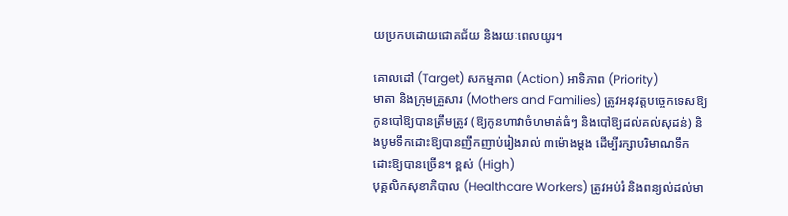យប្រកបដោយជោគជ័យ និងរយៈពេលយូរ។

គោលដៅ (Target) សកម្មភាព (Action) អាទិភាព (Priority)
មាតា និងក្រុមគ្រួសារ (Mothers and Families) ត្រូវអនុវត្តបច្ចេកទេសឱ្យកូនបៅឱ្យបានត្រឹមត្រូវ (ឱ្យកូនហាវាចំហមាត់ធំៗ និងបៅឱ្យដល់គល់សុដន់) និងបូមទឹកដោះឱ្យបានញឹកញាប់រៀងរាល់ ៣ម៉ោងម្តង ដើម្បីរក្សាបរិមាណទឹកដោះឱ្យបានច្រើន។ ខ្ពស់ (High)
បុគ្គលិកសុខាភិបាល (Healthcare Workers) ត្រូវអប់រំ និងពន្យល់ដល់មា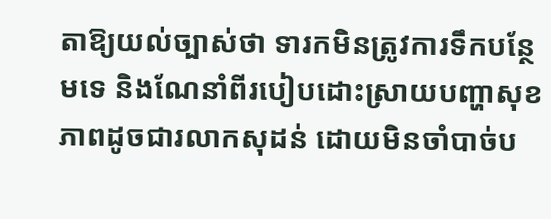តាឱ្យយល់ច្បាស់ថា ទារកមិនត្រូវការទឹកបន្ថែមទេ និងណែនាំពីរបៀបដោះស្រាយបញ្ហាសុខភាពដូចជារលាកសុដន់ ដោយមិនចាំបាច់ប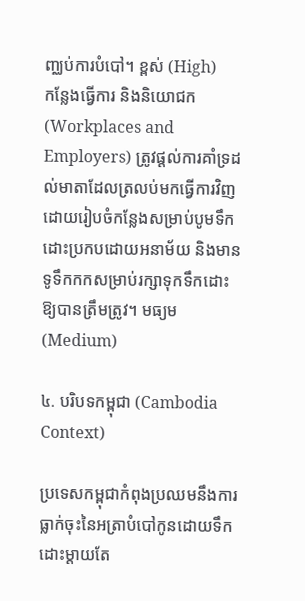ញ្ឈប់ការបំបៅ។ ខ្ពស់ (High)
កន្លែងធ្វើការ និងនិយោជក (Workplaces and Employers) ត្រូវផ្តល់ការគាំទ្រដល់មាតាដែលត្រលប់មកធ្វើការវិញ ដោយរៀបចំកន្លែងសម្រាប់បូមទឹកដោះប្រកបដោយអនាម័យ និងមានទូទឹកកកសម្រាប់រក្សាទុកទឹកដោះឱ្យបានត្រឹមត្រូវ។ មធ្យម (Medium)

៤. បរិបទកម្ពុជា (Cambodia Context)

ប្រទេសកម្ពុជាកំពុងប្រឈមនឹងការធ្លាក់ចុះនៃអត្រាបំបៅកូនដោយទឹកដោះម្តាយតែ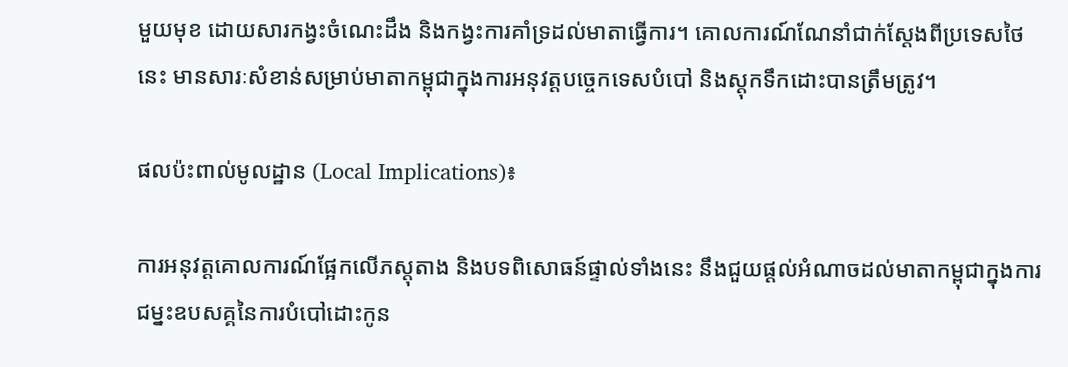មួយមុខ ដោយសារកង្វះចំណេះដឹង និងកង្វះការគាំទ្រដល់មាតាធ្វើការ។ គោលការណ៍ណែនាំជាក់ស្តែងពីប្រទេសថៃនេះ មានសារៈសំខាន់សម្រាប់មាតាកម្ពុជាក្នុងការអនុវត្តបច្ចេកទេសបំបៅ និងស្តុកទឹកដោះបានត្រឹមត្រូវ។

ផលប៉ះពាល់មូលដ្ឋាន (Local Implications)៖

ការអនុវត្តគោលការណ៍ផ្អែកលើភស្តុតាង និងបទពិសោធន៍ផ្ទាល់ទាំងនេះ នឹងជួយផ្តល់អំណាចដល់មាតាកម្ពុជាក្នុងការជម្នះឧបសគ្គនៃការបំបៅដោះកូន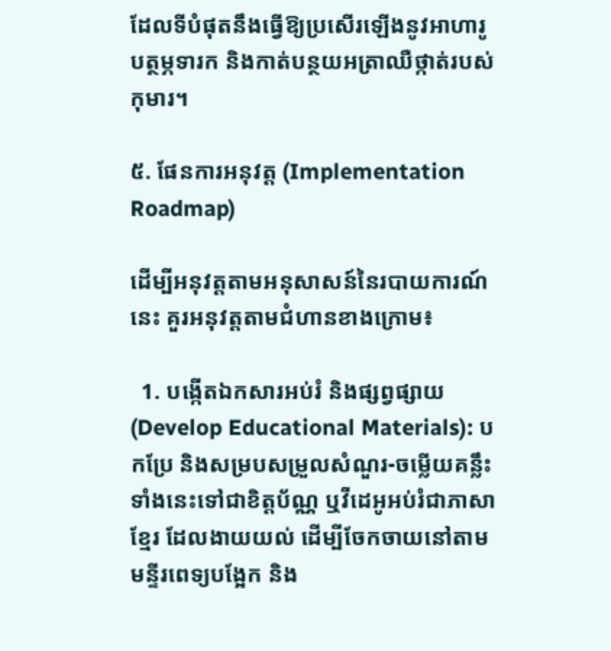ដែលទីបំផុតនឹងធ្វើឱ្យប្រសើរឡើងនូវអាហារូបត្ថម្ភទារក និងកាត់បន្ថយអត្រាឈឺថ្កាត់របស់កុមារ។

៥. ផែនការអនុវត្ត (Implementation Roadmap)

ដើម្បីអនុវត្តតាមអនុសាសន៍នៃរបាយការណ៍នេះ គួរអនុវត្តតាមជំហានខាងក្រោម៖

  1. បង្កើតឯកសារអប់រំ និងផ្សព្វផ្សាយ (Develop Educational Materials): បកប្រែ និងសម្របសម្រួលសំណួរ-ចម្លើយគន្លឹះទាំងនេះទៅជាខិត្តប័ណ្ណ ឬវីដេអូអប់រំជាភាសាខ្មែរ ដែលងាយយល់ ដើម្បីចែកចាយនៅតាមមន្ទីរពេទ្យបង្អែក និង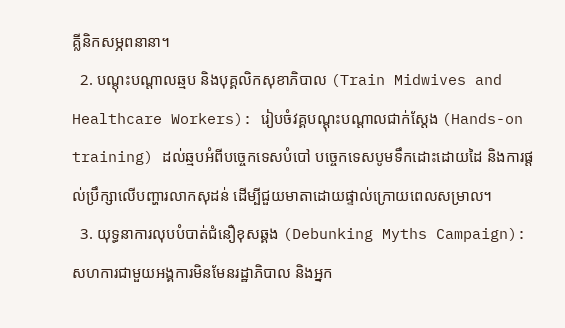គ្លីនិកសម្ភពនានា។
  2. បណ្តុះបណ្តាលឆ្មប និងបុគ្គលិកសុខាភិបាល (Train Midwives and Healthcare Workers): រៀបចំវគ្គបណ្តុះបណ្តាលជាក់ស្តែង (Hands-on training) ដល់ឆ្មបអំពីបច្ចេកទេសបំបៅ បច្ចេកទេសបូមទឹកដោះដោយដៃ និងការផ្តល់ប្រឹក្សាលើបញ្ហារលាកសុដន់ ដើម្បីជួយមាតាដោយផ្ទាល់ក្រោយពេលសម្រាល។
  3. យុទ្ធនាការលុបបំបាត់ជំនឿខុសឆ្គង (Debunking Myths Campaign): សហការជាមួយអង្គការមិនមែនរដ្ឋាភិបាល និងអ្នក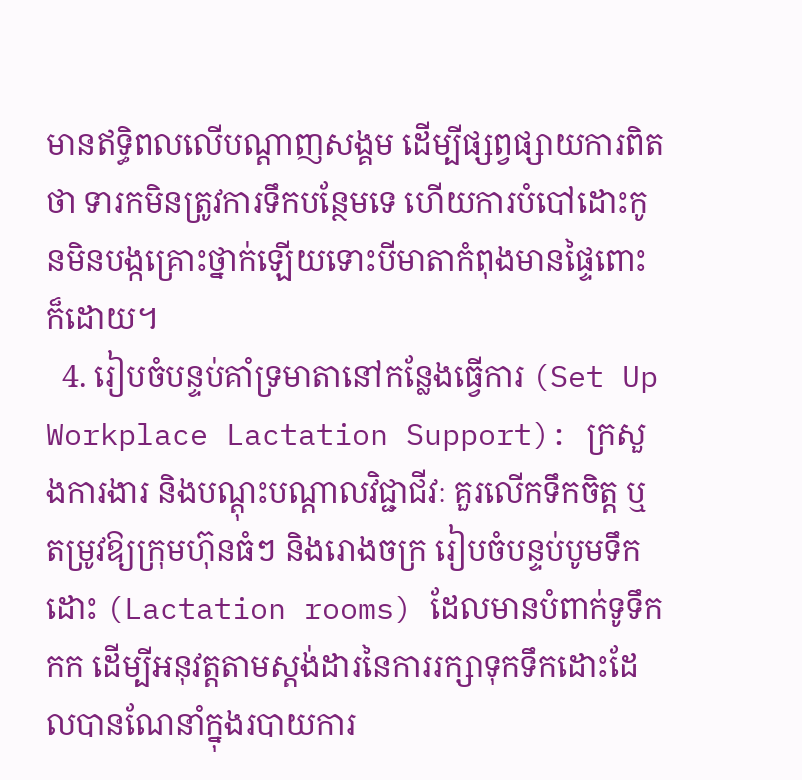មានឥទ្ធិពលលើបណ្តាញសង្គម ដើម្បីផ្សព្វផ្សាយការពិតថា ទារកមិនត្រូវការទឹកបន្ថែមទេ ហើយការបំបៅដោះកូនមិនបង្កគ្រោះថ្នាក់ឡើយទោះបីមាតាកំពុងមានផ្ទៃពោះក៏ដោយ។
  4. រៀបចំបន្ទប់គាំទ្រមាតានៅកន្លែងធ្វើការ (Set Up Workplace Lactation Support): ក្រសួងការងារ និងបណ្តុះបណ្តាលវិជ្ជាជីវៈ គួរលើកទឹកចិត្ត ឬតម្រូវឱ្យក្រុមហ៊ុនធំៗ និងរោងចក្រ រៀបចំបន្ទប់បូមទឹកដោះ (Lactation rooms) ដែលមានបំពាក់ទូទឹកកក ដើម្បីអនុវត្តតាមស្តង់ដារនៃការរក្សាទុកទឹកដោះដែលបានណែនាំក្នុងរបាយការ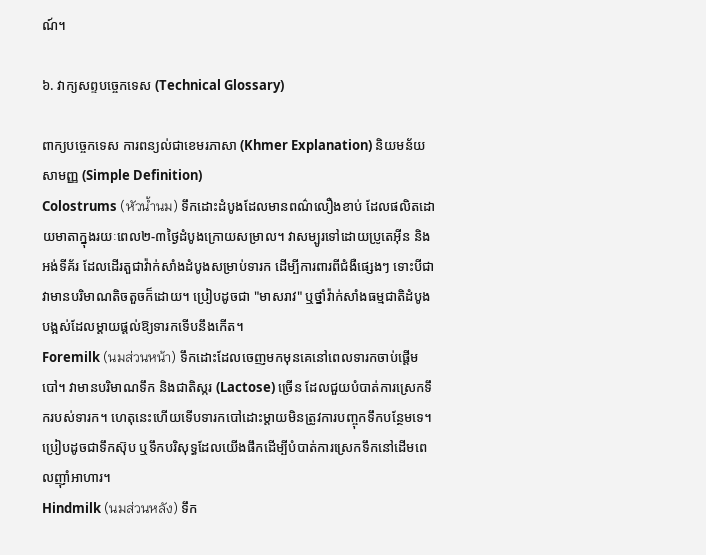ណ៍។

៦. វាក្យសព្ទបច្ចេកទេស (Technical Glossary)

ពាក្យបច្ចេកទេស ការពន្យល់ជាខេមរភាសា (Khmer Explanation) និយមន័យសាមញ្ញ (Simple Definition)
Colostrums (หัวน้ำนม) ទឹកដោះដំបូងដែលមានពណ៌លឿងខាប់ ដែលផលិតដោយមាតាក្នុងរយៈពេល២-៣ថ្ងៃដំបូងក្រោយសម្រាល។ វាសម្បូរទៅដោយប្រូតេអ៊ីន និងអង់ទីគ័រ ដែលដើរតួជាវ៉ាក់សាំងដំបូងសម្រាប់ទារក ដើម្បីការពារពីជំងឺផ្សេងៗ ទោះបីជាវាមានបរិមាណតិចតួចក៏ដោយ។ ប្រៀបដូចជា "មាសរាវ" ឬថ្នាំវ៉ាក់សាំងធម្មជាតិដំបូងបង្អស់ដែលម្តាយផ្តល់ឱ្យទារកទើបនឹងកើត។
Foremilk (นมส่วนหน้า) ទឹកដោះដែលចេញមកមុនគេនៅពេលទារកចាប់ផ្តើមបៅ។ វាមានបរិមាណទឹក និងជាតិស្ករ (Lactose) ច្រើន ដែលជួយបំបាត់ការស្រេកទឹករបស់ទារក។ ហេតុនេះហើយទើបទារកបៅដោះម្តាយមិនត្រូវការបញ្ចុកទឹកបន្ថែមទេ។ ប្រៀបដូចជាទឹកស៊ុប ឬទឹកបរិសុទ្ធដែលយើងផឹកដើម្បីបំបាត់ការស្រេកទឹកនៅដើមពេលញ៉ាំអាហារ។
Hindmilk (นมส่วนหลัง) ទឹក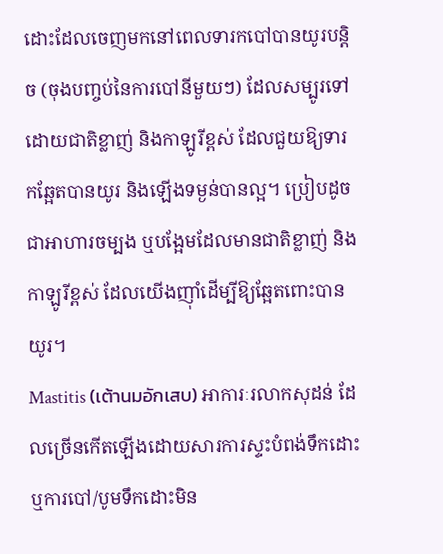ដោះដែលចេញមកនៅពេលទារកបៅបានយូរបន្តិច (ចុងបញ្ចប់នៃការបៅនីមួយៗ) ដែលសម្បូរទៅដោយជាតិខ្លាញ់ និងកាឡូរីខ្ពស់ ដែលជួយឱ្យទារកឆ្អែតបានយូរ និងឡើងទម្ងន់បានល្អ។ ប្រៀបដូចជាអាហារចម្បង ឬបង្អែមដែលមានជាតិខ្លាញ់ និងកាឡូរីខ្ពស់ ដែលយើងញ៉ាំដើម្បីឱ្យឆ្អែតពោះបានយូរ។
Mastitis (เต้านมอักเสบ) អាការៈរលាកសុដន់ ដែលច្រើនកើតឡើងដោយសារការស្ទះបំពង់ទឹកដោះ ឬការបៅ/បូមទឹកដោះមិន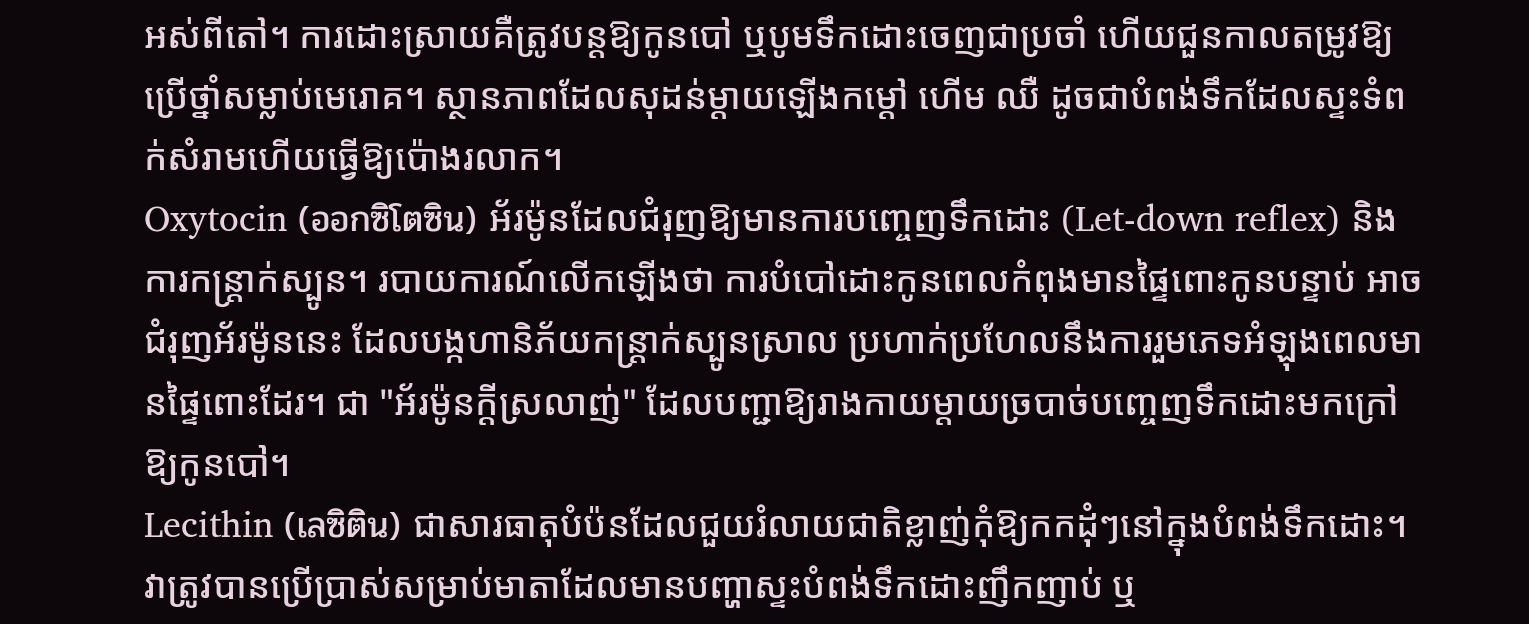អស់ពីតៅ។ ការដោះស្រាយគឺត្រូវបន្តឱ្យកូនបៅ ឬបូមទឹកដោះចេញជាប្រចាំ ហើយជួនកាលតម្រូវឱ្យប្រើថ្នាំសម្លាប់មេរោគ។ ស្ថានភាពដែលសុដន់ម្តាយឡើងកម្តៅ ហើម ឈឺ ដូចជាបំពង់ទឹកដែលស្ទះទំពក់សំរាមហើយធ្វើឱ្យប៉ោងរលាក។
Oxytocin (ออกซิโตซิน) អ័រម៉ូនដែលជំរុញឱ្យមានការបញ្ចេញទឹកដោះ (Let-down reflex) និងការកន្ត្រាក់ស្បូន។ របាយការណ៍លើកឡើងថា ការបំបៅដោះកូនពេលកំពុងមានផ្ទៃពោះកូនបន្ទាប់ អាចជំរុញអ័រម៉ូននេះ ដែលបង្កហានិភ័យកន្ត្រាក់ស្បូនស្រាល ប្រហាក់ប្រហែលនឹងការរួមភេទអំឡុងពេលមានផ្ទៃពោះដែរ។ ជា "អ័រម៉ូនក្តីស្រលាញ់" ដែលបញ្ជាឱ្យរាងកាយម្តាយច្របាច់បញ្ចេញទឹកដោះមកក្រៅឱ្យកូនបៅ។
Lecithin (เลซิติน) ជាសារធាតុបំប៉នដែលជួយរំលាយជាតិខ្លាញ់កុំឱ្យកកដុំៗនៅក្នុងបំពង់ទឹកដោះ។ វាត្រូវបានប្រើប្រាស់សម្រាប់មាតាដែលមានបញ្ហាស្ទះបំពង់ទឹកដោះញឹកញាប់ ឬ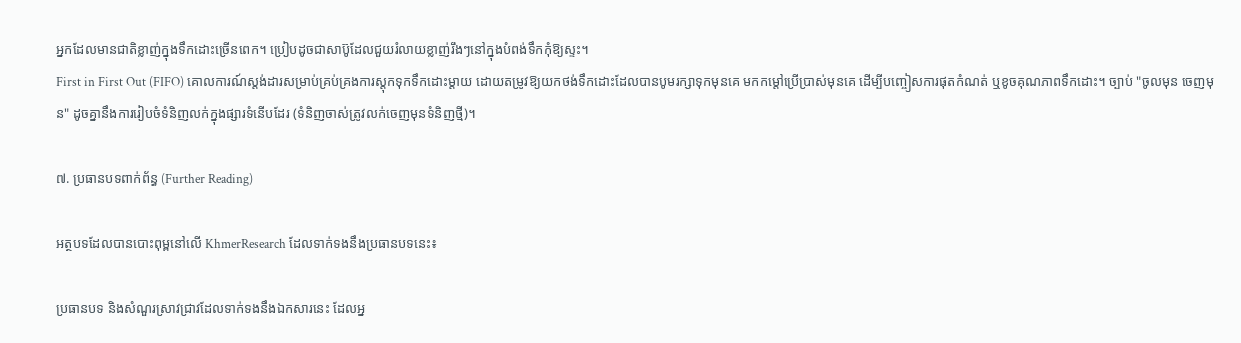អ្នកដែលមានជាតិខ្លាញ់ក្នុងទឹកដោះច្រើនពេក។ ប្រៀបដូចជាសាប៊ូដែលជួយរំលាយខ្លាញ់រឹងៗនៅក្នុងបំពង់ទឹកកុំឱ្យស្ទះ។
First in First Out (FIFO) គោលការណ៍ស្តង់ដារសម្រាប់គ្រប់គ្រងការស្តុកទុកទឹកដោះម្តាយ ដោយតម្រូវឱ្យយកថង់ទឹកដោះដែលបានបូមរក្សាទុកមុនគេ មកកម្តៅប្រើប្រាស់មុនគេ ដើម្បីបញ្ចៀសការផុតកំណត់ ឬខូចគុណភាពទឹកដោះ។ ច្បាប់ "ចូលមុន ចេញមុន" ដូចគ្នានឹងការរៀបចំទំនិញលក់ក្នុងផ្សារទំនើបដែរ (ទំនិញចាស់ត្រូវលក់ចេញមុនទំនិញថ្មី)។

៧. ប្រធានបទពាក់ព័ន្ធ (Further Reading)

អត្ថបទដែលបានបោះពុម្ពនៅលើ KhmerResearch ដែលទាក់ទងនឹងប្រធានបទនេះ៖

ប្រធានបទ និងសំណួរស្រាវជ្រាវដែលទាក់ទងនឹងឯកសារនេះ ដែលអ្ន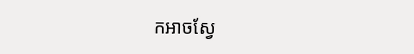កអាចស្វែ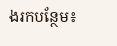ងរកបន្ថែម៖